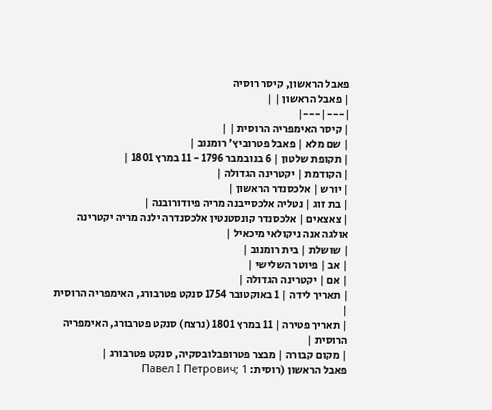פאבל הראשון, קיסר רוסיה
| פאבל הראשון | |
|---|---|
| קיסר האימפריה הרוסית | |
| שם מלא | פאבל פטרוביץ' רומנוב |
| תקופת שלטון | 6 בנובמבר 1796 - 11 במרץ 1801 |
| הקודמת | יקטרינה הגדולה |
| יורש | אלכסנדר הראשון |
| בת זוג | נטליה אלכסייבנה מריה פיודורובנה |
| צאצאים | אלכסנדר קונסטנטין אלכסנדרה ילנה מריה יקטרינה אולגה אנה ניקולאי מיכאיל |
| שושלת | בית רומנוב |
| אב | פיוטר השלישי |
| אם | יקטרינה הגדולה |
| תאריך לידה | 1 באוקטובר 1754 סנקט פטרבורג, האימפריה הרוסית |
| תאריך פטירה | 11 במרץ 1801 (נרצח) סנקט פטרבורג, האימפריה הרוסית |
| מקום קבורה | מבצר פטרופבלובסקיה, סנקט פטרבורג |
פאבל הראשון (רוסית: Павел I Петрович; 1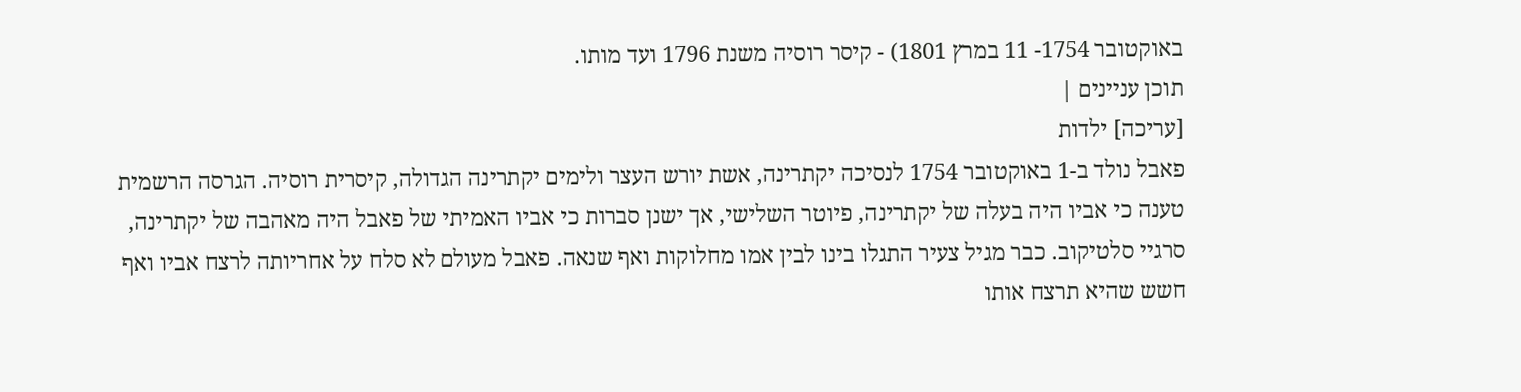באוקטובר 1754- 11 במרץ 1801) - קיסר רוסיה משנת 1796 ועד מותו.
תוכן עניינים |
[עריכה] ילדות
פאבל נולד ב-1 באוקטובר 1754 לנסיכה יקתרינה, אשת יורש העצר ולימים יקתרינה הגדולה, קיסרית רוסיה. הגרסה הרשמית טענה כי אביו היה בעלה של יקתרינה, פיוטר השלישי, אך ישנן סברות כי אביו האמיתי של פאבל היה מאהבה של יקתרינה, סרגיי סלטיקוב. כבר מגיל צעיר התגלו בינו לבין אמו מחלוקות ואף שנאה. פאבל מעולם לא סלח על אחריותה לרצח אביו ואף חשש שהיא תרצח אותו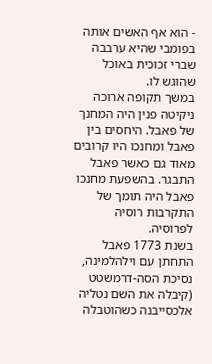- הוא אף האשים אותה בפומבי שהיא ערבבה שברי זכוכית באוכל שהוגש לו.
במשך תקופה ארוכה ניקיטה פנין היה המחנך של פאבל. היחסים בין פאבל ומחנכו היו קרובים מאוד גם כאשר פאבל התבגר. בהשפעת מחנכו פאבל היה תומך של התקרבות רוסיה לפרוסיה.
בשנת 1773 פאבל התחתן עם וילהלמינה, נסיכת הסה-דרמשטט (קיבלה את השם נטליה אלכסייבנה כשהוטבלה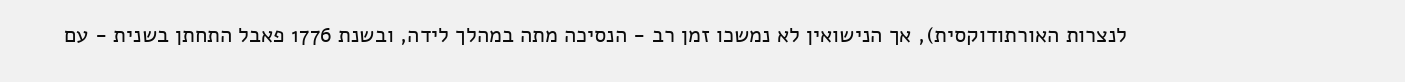לנצרות האורתודוקסית), אך הנישואין לא נמשכו זמן רב - הנסיכה מתה במהלך לידה, ובשנת 1776 פאבל התחתן בשנית - עם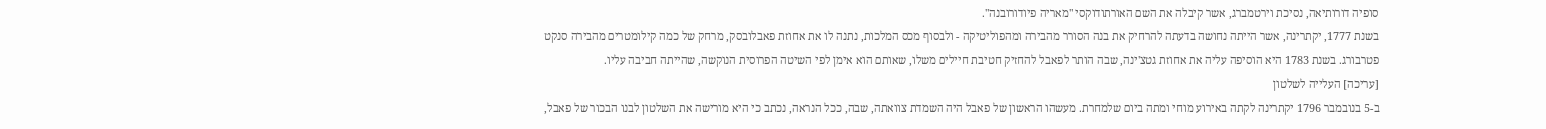סופיה דורותיאה, נסיכת וירטמברג, אשר קיבלה את השם האורתודוקסי "מאריה פיודורובנה".
בשנת 1777, יקתרינה, אשר הייתה נחושה בדעתה להרחיק את בנה הסורר מהבירה ומהפוליטיקה - ולבסוף מכס המלכות, נתנה לו את אחוזת פאבלובסק, מרחק של כמה קילומטרים מהבירה סנקט פטרבורג. בשנת 1783 היא הוסיפה עליה את אחוזת גטצ'ינה, שבה הותר לפאבל להחזיק חטיבת חיילים משלו, שאותם הוא אימן לפי השיטה הפרוסית הנוקשה, שהייתה חביבה עליו.
[עריכה] העלייה לשלטון
ב-5 בנובמבר 1796 יקתרינה לקתה באירוע מוחי ומתה ביום שלמחרת. מעשהו הראשון של פאבל היה השמדת צוואתה, שבה, ככל הנראה, נכתב כי היא מורישה את השלטון לבנו הבכור של פאבל,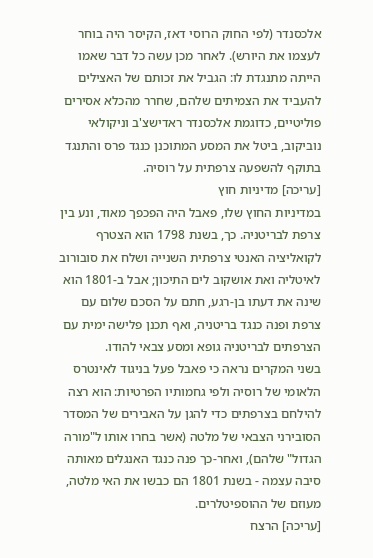אלכסנדר (לפי החוק הרוסי דאז, הקיסר היה בוחר לעצמו את היורש). לאחר מכן עשה כל דבר שאמו הייתה מתנגדת לו: הגביל את זכותם של האצילים להעביד את הצמיתים שלהם, שחרר מהכלא אסירים פוליטיים, כדוגמת אלכסנדר ראדישצ'ב וניקולאי נוביקוב, ביטל את המסע המתוכנן כנגד פרס והתנגד בתוקף להשפעה צרפתית על רוסיה.
[עריכה] מדיניות חוץ
במדיניות החוץ שלו, פאבל היה הפכפך מאוד, ונע בין צרפת לבריטניה. כך, בשנת 1798 הוא הצטרף לקואליציה האנטי צרפתית השנייה ושלח את סובורוב לאיטליה ואת אושקוב לים התיכון; אבל ב-1801 הוא שינה את דעתו בן-רגע, חתם על הסכם שלום עם צרפת ופנה כנגד בריטניה, ואף תכנן פלישה ימית עם הצרפתים לבריטניה גופא ומסע צבאי להודו.
בשני המקרים נראה כי פאבל פעל בניגוד לאינטרס הלאומי של רוסיה ולפי גחמותיו הפרטיות: הוא רצה להילחם בצרפתים כדי להגן על האבירים של המסדר הסובירני הצבאי של מלטה (אשר בחרו אותו ל"מורה הגדול" שלהם), ואחר-כך פנה כנגד האנגלים מאותה סיבה עצמה - בשנת 1801 הם כבשו את האי מלטה, מעוזם של ההוספיטלרים.
[עריכה] הרצח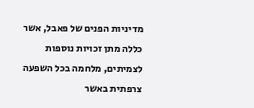מדיניות הפנים של פאבל, אשר כללה מתן זכויות נוספות לצמיתים, מלחמה בכל השפעה צרפתית באשר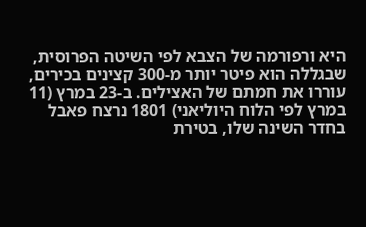היא ורפורמה של הצבא לפי השיטה הפרוסית, שבגללה הוא פיטר יותר מ-300 קצינים בכירים, עוררו את חמתם של האצילים. ב-23 במרץ (11 במרץ לפי הלוח היוליאני) 1801 נרצח פאבל בחדר השינה שלו, בטירת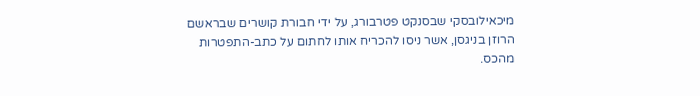מיכאילובסקי שבסנקט פטרבורג, על ידי חבורת קושרים שבראשם הרוזן בניגסן, אשר ניסו להכריח אותו לחתום על כתב-התפטרות מהכס.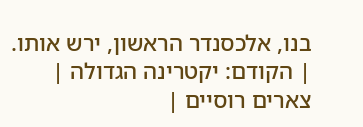בנו, אלכסנדר הראשון, ירש אותו.
| הקודם: יקטרינה הגדולה |
צארים רוסיים |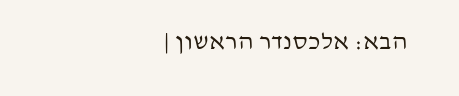הבא: אלכסנדר הראשון |